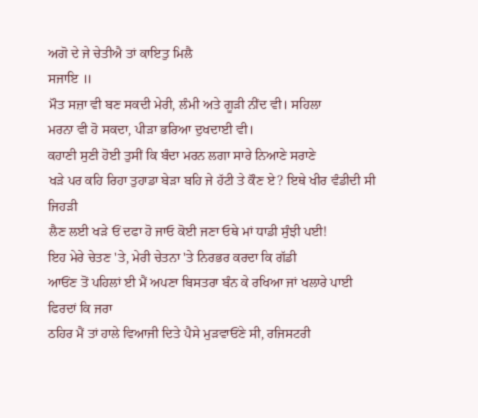ਅਗੋ ਦੇ ਜੇ ਚੇਤੀਐ ਤਾਂ ਕਾਇਤੁ ਮਿਲੈ
ਸਜਾਇ ॥
ਮੌਤ ਸਜ਼ਾ ਵੀ ਬਣ ਸਕਦੀ ਮੇਰੀ, ਲੰਮੀ ਅਤੇ ਗੂੜੀ ਨੀਂਦ ਵੀ। ਸਹਿਲਾ
ਮਰਨਾ ਵੀ ਹੋ ਸਕਦਾ, ਪੀੜਾ ਭਰਿਆ ਦੁਖਦਾਈ ਵੀ।
ਕਹਾਣੀ ਸੁਣੀ ਹੋਈ ਤੁਸੀਂ ਕਿ ਬੰਦਾ ਮਰਨ ਲਗਾ ਸਾਰੇ ਨਿਆਣੇ ਸਰਾਣੇ
ਖੜੇ ਪਰ ਕਹਿ ਰਿਹਾ ਤੁਹਾਡਾ ਬੇੜਾ ਬਹਿ ਜੇ ਹੱਟੀ ਤੇ ਕੌਣ ਏ? ਇਥੇ ਖੀਰ ਵੰਡੀਦੀ ਸੀ ਜਿਹੜੀ
ਲੈਣ ਲਈ ਖੜੇ ਓਂ ਦਫਾ ਹੋ ਜਾਓ ਕੋਈ ਜਣਾ ਓਥੇ ਮਾਂ ਧਾਡੀ ਸੁੰਝੀ ਪਈ!
ਇਹ ਮੇਰੇ ਚੇਤਣ 'ਤੇ, ਮੇਰੀ ਚੇਤਨਾ 'ਤੇ ਨਿਰਭਰ ਕਰਦਾ ਕਿ ਗੱਡੀ
ਆਓਂਣ ਤੋਂ ਪਹਿਲਾਂ ਈ ਮੈਂ ਅਪਣਾ ਬਿਸਤਰਾ ਬੰਨ ਕੇ ਰਖਿਆ ਜਾਂ ਖਲਾਰੇ ਪਾਈ ਫਿਰਦਾਂ ਕਿ ਜਰਾ
ਠਹਿਰ ਮੈਂ ਤਾਂ ਹਾਲੇ ਵਿਆਜੀ ਦਿਤੇ ਪੈਸੇ ਮੁੜਵਾਓਂਣੇ ਸੀ, ਰਜਿਸਟਰੀ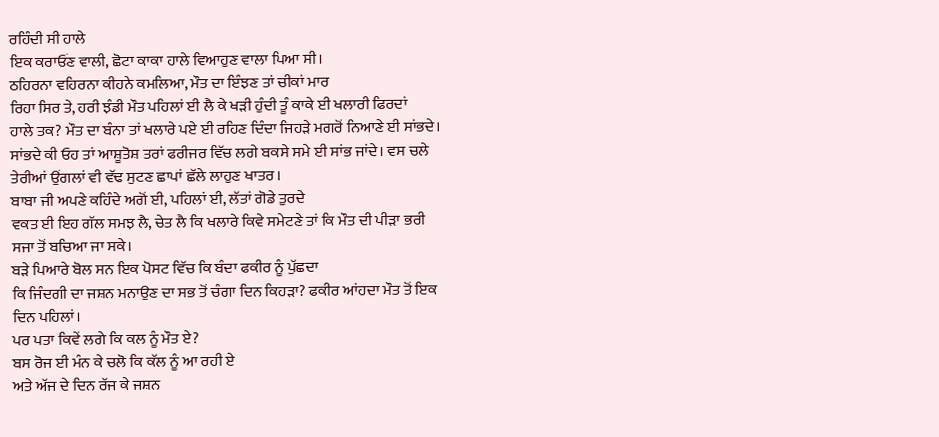ਰਹਿੰਦੀ ਸੀ ਹਾਲੇ
ਇਕ ਕਰਾਓਂਣ ਵਾਲੀ, ਛੋਟਾ ਕਾਕਾ ਹਾਲੇ ਵਿਆਹੁਣ ਵਾਲਾ ਪਿਆ ਸੀ।
ਠਹਿਰਨਾ ਵਹਿਰਨਾ ਕੀਹਨੇ ਕਮਲਿਆ, ਮੌਤ ਦਾ ਇੰਝਣ ਤਾਂ ਚੀਕਾਂ ਮਾਰ
ਰਿਹਾ ਸਿਰ ਤੇ, ਹਰੀ ਝੰਡੀ ਮੌਤ ਪਹਿਲਾਂ ਈ ਲੈ ਕੇ ਖੜੀ ਹੁੰਦੀ ਤੂੰ ਕਾਕੇ ਈ ਖਲਾਰੀ ਫਿਰਦਾਂ
ਹਾਲੇ ਤਕ? ਮੌਤ ਦਾ ਬੰਨਾ ਤਾਂ ਖਲਾਰੇ ਪਏ ਈ ਰਹਿਣ ਦਿੰਦਾ ਜਿਹੜੇ ਮਗਰੋਂ ਨਿਆਣੇ ਈ ਸਾਂਭਦੇ।
ਸਾਂਭਦੇ ਕੀ ਓਹ ਤਾਂ ਆਸ਼ੂਤੋਸ਼ ਤਰਾਂ ਫਰੀਜਰ ਵਿੱਚ ਲਗੇ ਬਕਸੇ ਸਮੇ ਈ ਸਾਂਭ ਜਾਂਦੇ। ਵਸ ਚਲੇ
ਤੇਰੀਆਂ ਉਂਗਲਾਂ ਵੀ ਵੱਢ ਸੁਟਣ ਛਾਪਾਂ ਛੱਲੇ ਲਾਹੁਣ ਖਾਤਰ।
ਬਾਬਾ ਜੀ ਅਪਣੇ ਕਹਿੰਦੇ ਅਗੋਂ ਈ, ਪਹਿਲਾਂ ਈ, ਲੱਤਾਂ ਗੋਡੇ ਤੁਰਦੇ
ਵਕਤ ਈ ਇਹ ਗੱਲ ਸਮਝ ਲੈ, ਚੇਤ ਲੈ ਕਿ ਖਲਾਰੇ ਕਿਵੇ ਸਮੇਟਣੇ ਤਾਂ ਕਿ ਮੌਤ ਦੀ ਪੀੜਾ ਭਰੀ
ਸਜਾ ਤੋਂ ਬਚਿਆ ਜਾ ਸਕੇ।
ਬੜੇ ਪਿਆਰੇ ਬੋਲ ਸਨ ਇਕ ਪੋਸਟ ਵਿੱਚ ਕਿ ਬੰਦਾ ਫਕੀਰ ਨੂੰ ਪੁੱਛਦਾ
ਕਿ ਜਿੰਦਗੀ ਦਾ ਜਸ਼ਨ ਮਨਾਉਣ ਦਾ ਸਭ ਤੋਂ ਚੰਗਾ ਦਿਨ ਕਿਹੜਾ? ਫਕੀਰ ਆਂਹਦਾ ਮੌਤ ਤੋਂ ਇਕ
ਦਿਨ ਪਹਿਲਾਂ।
ਪਰ ਪਤਾ ਕਿਵੇਂ ਲਗੇ ਕਿ ਕਲ ਨੂੰ ਮੌਤ ਏ?
ਬਸ ਰੋਜ ਈ ਮੰਨ ਕੇ ਚਲੋ ਕਿ ਕੱਲ ਨੂੰ ਆ ਰਹੀ ਏ
ਅਤੇ ਅੱਜ ਦੇ ਦਿਨ ਰੱਜ ਕੇ ਜਸ਼ਨ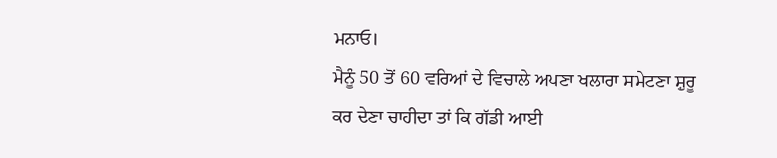ਮਨਾਓ।
ਮੈਨੂੰ 50 ਤੋਂ 60 ਵਰਿਆਂ ਦੇ ਵਿਚਾਲੇ ਅਪਣਾ ਖਲਾਰਾ ਸਮੇਟਣਾ ਸ਼ੁਰੂ
ਕਰ ਦੇਣਾ ਚਾਹੀਦਾ ਤਾਂ ਕਿ ਗੱਡੀ ਆਈ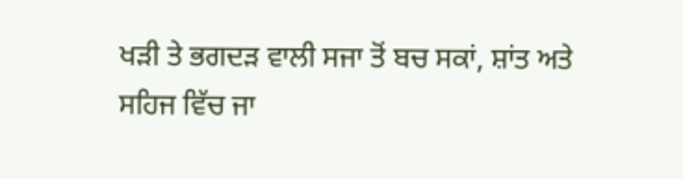ਖੜੀ ਤੇ ਭਗਦੜ ਵਾਲੀ ਸਜਾ ਤੋਂ ਬਚ ਸਕਾਂ, ਸ਼ਾਂਤ ਅਤੇ
ਸਹਿਜ ਵਿੱਚ ਜਾ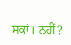ਸਕਾਂ। ਨਹੀਂ?